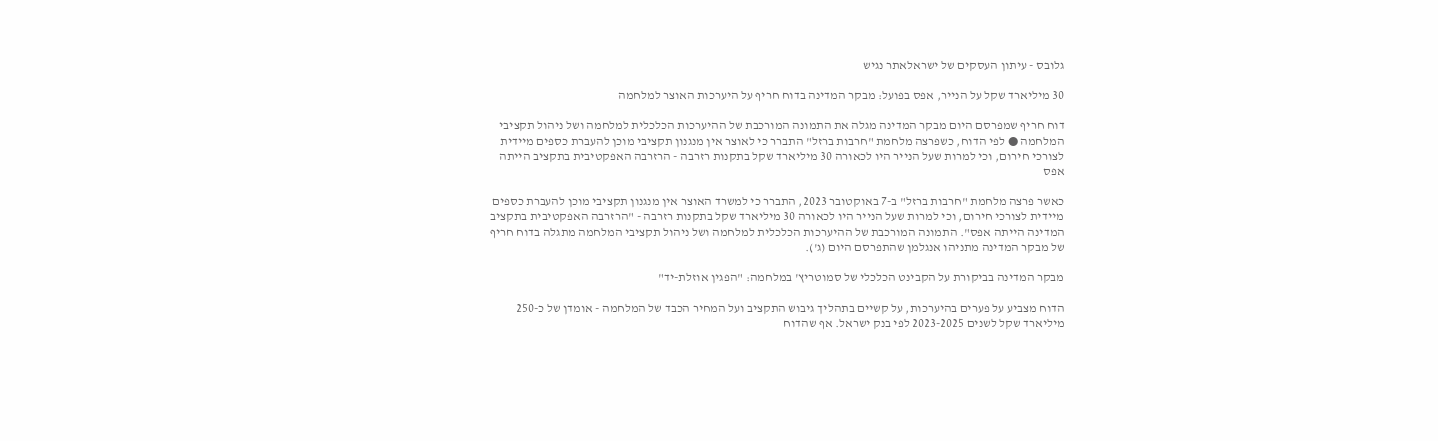גלובס - עיתון העסקים של ישראלאתר נגיש

30 מיליארד שקל על הנייר, אפס בפועל: מבקר המדינה בדוח חריף על היערכות האוצר למלחמה

דוח חריף שמפרסם היום מבקר המדינה מגלה את התמונה המורכבת של ההיערכות הכלכלית למלחמה ושל ניהול תקציבי המלחמה ● לפי הדוח, כשפרצה מלחמת "חרבות ברזל" התברר כי לאוצר אין מנגנון תקציבי מוכן להעברת כספים מיידית לצורכי חירום, וכי למרות שעל הנייר היו לכאורה 30 מיליארד שקל בתקנות רזרבה - הרזרבה האפקטיבית בתקציב הייתה אפס

כאשר פרצה מלחמת "חרבות ברזל" ב-7 באוקטובר 2023, התברר כי למשרד האוצר אין מנגנון תקציבי מוכן להעברת כספים מיידית לצורכי חירום, וכי למרות שעל הנייר היו לכאורה 30 מיליארד שקל בתקנות רזרבה - "הרזרבה האפקטיבית בתקציב המדינה הייתה אפס". התמונה המורכבת של ההיערכות הכלכלית למלחמה ושל ניהול תקציבי המלחמה מתגלה בדוח חריף של מבקר המדינה מתניהו אנגלמן שהתפרסם היום (ג').

מבקר המדינה בביקורת על הקבינט הכלכלי של סמוטריץ' במלחמה: "הפגין אוזלת-יד"

הדוח מצביע על פערים בהיערכות, על קשיים בתהליך גיבוש התקציב ועל המחיר הכבד של המלחמה - אומדן של כ-250 מיליארד שקל לשנים 2023-2025 לפי בנק ישראל. אף שהדוח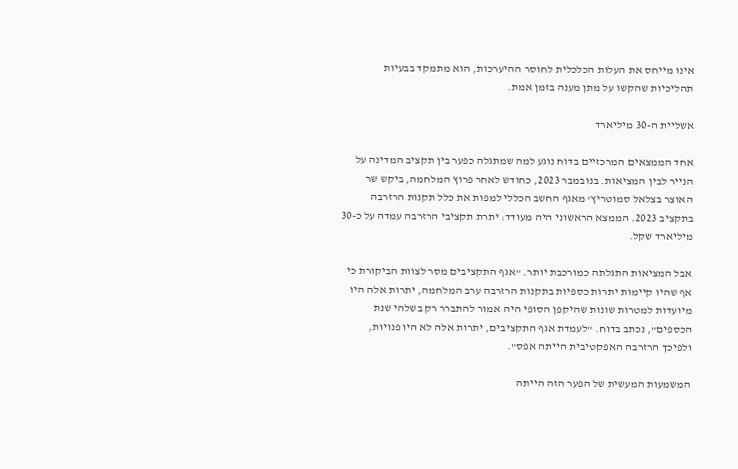אינו מייחס את העלות הכלכלית לחוסר ההיערכות, הוא מתמקד בבעיות תהליכיות שהקשו על מתן מענה בזמן אמת.

אשליית ה-30 מיליארד

אחד הממצאים המרכזיים בדוח נוגע למה שמתגלה כפער בין תקציב המדינה על הנייר לבין המציאות. בנובמבר 2023, כחודש לאחר פרוץ המלחמה, ביקש שר האוצר בצלאל סמוטריץ' מאגף החשב הכללי למפות את כלל תקנות הרזרבה בתקציב 2023. הממצא הראשוני היה מעודד: יתרת תקציבי הרזרבה עמדה על כ-30 מיליארד שקל.

אבל המציאות התגלתה כמורכבת יותר. "אגף התקציבים מסר לצוות הביקורת כי אף שהיו קיימות יתרות כספיות בתקנות הרזרבה ערב המלחמה, יתרות אלה היו מיועדות למטרות שונות שהיקפן הסופי היה אמור להתברר רק בשלהי שנת הכספים", נכתב בדוח. "לעמדת אגף התקציבים, יתרות אלה לא היו פנויות, ולפיכך הרזרבה האפקטיבית הייתה אפס".

המשמעות המעשית של הפער הזה הייתה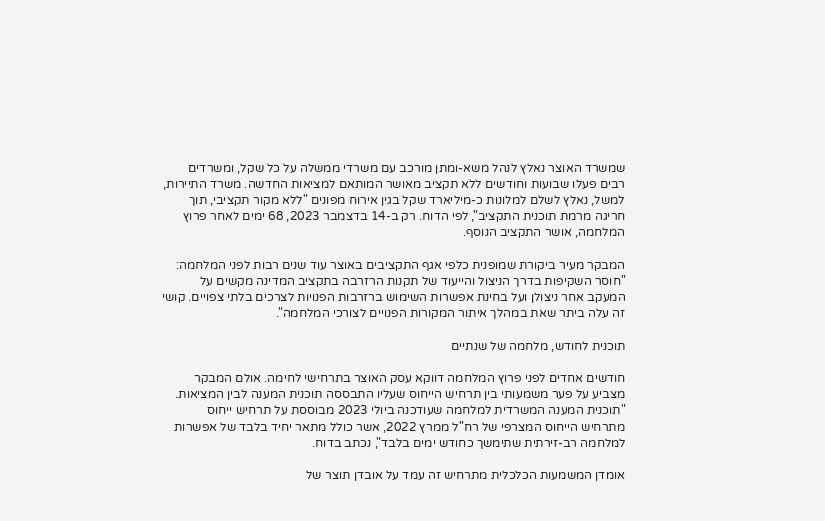שמשרד האוצר נאלץ לנהל משא-ומתן מורכב עם משרדי ממשלה על כל שקל, ומשרדים רבים פעלו שבועות וחודשים ללא תקציב מאושר המותאם למציאות החדשה. משרד התיירות, למשל, נאלץ לשלם למלונות כ-מיליארד שקל בגין אירוח מפונים "ללא מקור תקציבי, תוך חריגה מרמת תוכנית התקציב", לפי הדוח. רק ב-14 בדצמבר 2023, 68 ימים לאחר פרוץ המלחמה, אושר התקציב הנוסף.

המבקר מעיר ביקורת שמופנית כלפי אגף התקציבים באוצר עוד שנים רבות לפני המלחמה: "חוסר השקיפות בדרך הניצול והייעוד של תקנות הרזרבה בתקציב המדינה מקשים על המעקב אחר ניצולן ועל בחינת אפשרות השימוש ברזרבות הפנויות לצרכים בלתי צפויים. קושי זה עלה ביתר שאת במהלך איתור המקורות הפנויים לצורכי המלחמה".

תוכנית לחודש, מלחמה של שנתיים

חודשים אחדים לפני פרוץ המלחמה דווקא עסק האוצר בתרחישי לחימה. אולם המבקר מצביע על פער משמעותי בין תרחיש הייחוס שעליו התבססה תוכנית המענה לבין המציאות. "תוכנית המענה המשרדית למלחמה שעודכנה ביולי 2023 מבוססת על תרחיש ייחוס מתרחיש הייחוס המצרפי של רח"ל ממרץ 2022, אשר כולל מתאר יחיד בלבד של אפשרות למלחמה רב-זירתית שתימשך כחודש ימים בלבד", נכתב בדוח.

אומדן המשמעות הכלכלית מתרחיש זה עמד על אובדן תוצר של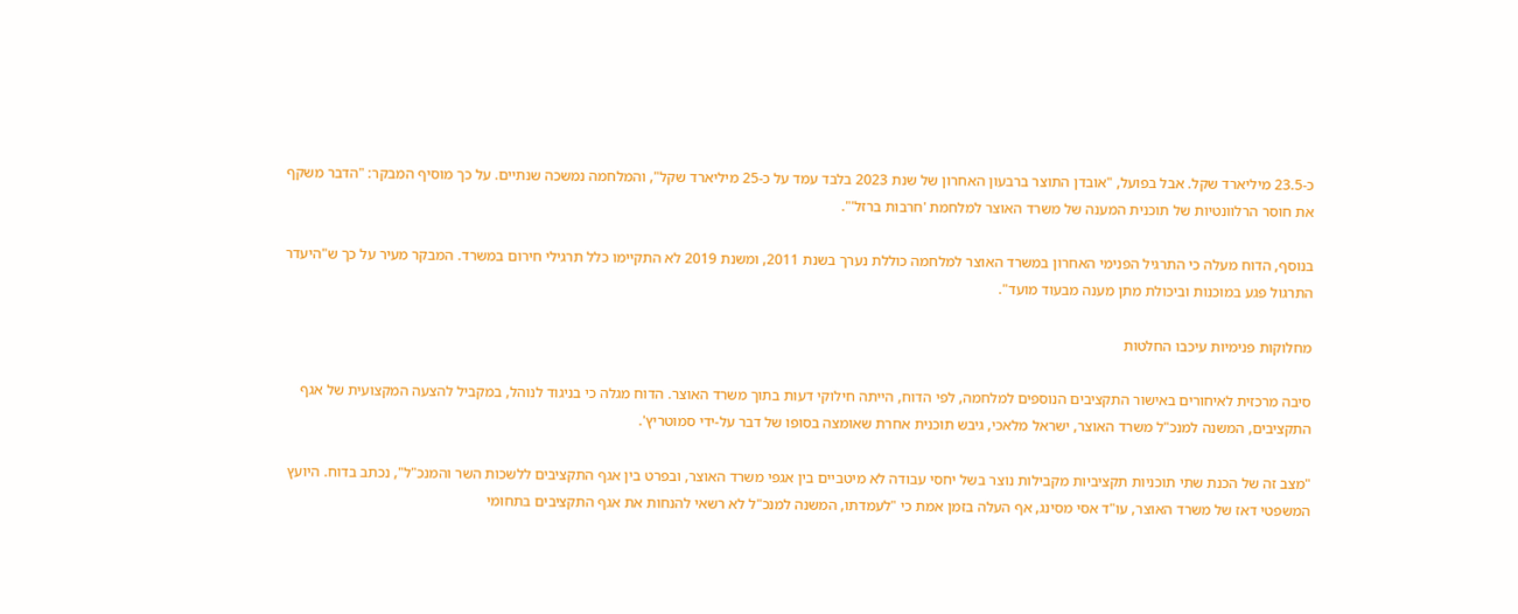כ-23.5 מיליארד שקל. אבל בפועל, "אובדן התוצר ברבעון האחרון של שנת 2023 בלבד עמד על כ-25 מיליארד שקל", והמלחמה נמשכה שנתיים. על כך מוסיף המבקר: "הדבר משקף את חוסר הרלוונטיות של תוכנית המענה של משרד האוצר למלחמת 'חרבות ברזל'".

בנוסף, הדוח מעלה כי התרגיל הפנימי האחרון במשרד האוצר למלחמה כוללת נערך בשנת 2011, ומשנת 2019 לא התקיימו כלל תרגילי חירום במשרד. המבקר מעיר על כך ש"היעדר התרגול פגע במוכנות וביכולת מתן מענה מבעוד מועד".

מחלוקות פנימיות עיכבו החלטות

סיבה מרכזית לאיחורים באישור התקציבים הנוספים למלחמה, לפי הדוח, הייתה חילוקי דעות בתוך משרד האוצר. הדוח מגלה כי בניגוד לנוהל, במקביל להצעה המקצועית של אגף התקציבים, המשנה למנכ"ל משרד האוצר, ישראל מלאכי, גיבש תוכנית אחרת שאומצה בסופו של דבר על-ידי סמוטריץ'.

"מצב זה של הכנת שתי תוכניות תקציביות מקבילות נוצר בשל יחסי עבודה לא מיטביים בין אגפי משרד האוצר, ובפרט בין אגף התקציבים ללשכות השר והמנכ"ל", נכתב בדוח. היועץ המשפטי דאז של משרד האוצר, עו"ד אסי מסינג, אף העלה בזמן אמת כי "לעמדתו, המשנה למנכ"ל לא רשאי להנחות את אגף התקציבים בתחומי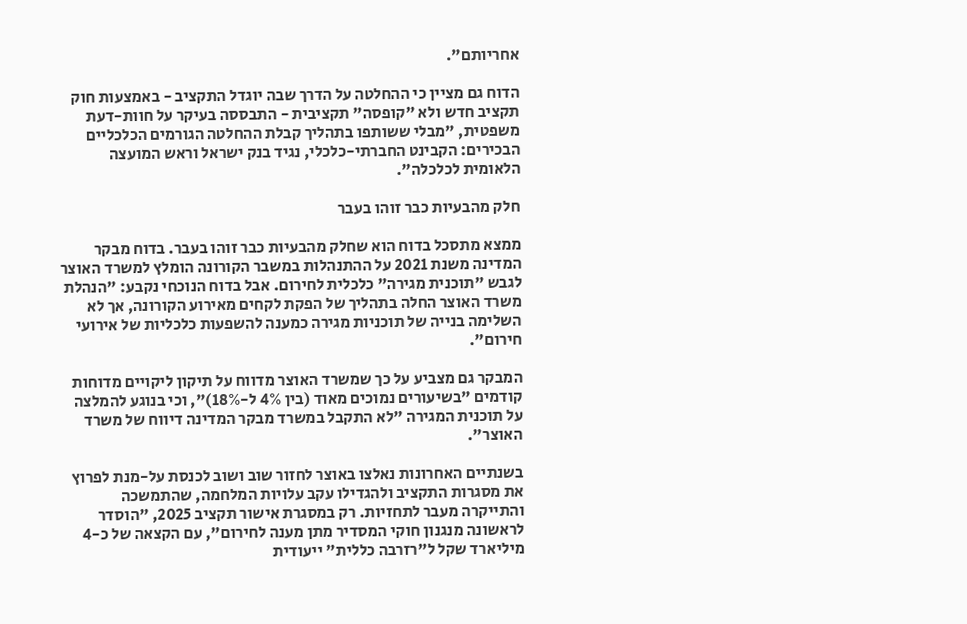אחריותם".

הדוח גם מציין כי ההחלטה על הדרך שבה יוגדל התקציב - באמצעות חוק תקציב חדש ולא "קופסה" תקציבית - התבססה בעיקר על חוות-דעת משפטית, "מבלי ששותפו בתהליך קבלת ההחלטה הגורמים הכלכליים הבכירים: הקבינט החברתי-כלכלי, נגיד בנק ישראל וראש המועצה הלאומית לכלכלה".

חלק מהבעיות כבר זוהו בעבר

ממצא מתסכל בדוח הוא שחלק מהבעיות כבר זוהו בעבר. בדוח מבקר המדינה משנת 2021 על ההתנהלות במשבר הקורונה הומלץ למשרד האוצר לגבש "תוכנית מגירה" כלכלית לחירום. אבל בדוח הנוכחי נקבע: "הנהלת משרד האוצר החלה בתהליך של הפקת לקחים מאירוע הקורונה, אך לא השלימה בנייה של תוכניות מגירה כמענה להשפעות כלכליות של אירועי חירום".

המבקר גם מצביע על כך שמשרד האוצר מדווח על תיקון ליקויים מדוחות קודמים "בשיעורים נמוכים מאוד (בין 4% ל-18%)", וכי בנוגע להמלצה על תוכנית המגירה "לא התקבל במשרד מבקר המדינה דיווח של משרד האוצר".

בשנתיים האחרונות נאלצו באוצר לחזור שוב ושוב לכנסת על-מנת לפרוץ את מסגרות התקציב ולהגדילו עקב עלויות המלחמה, שהתמשכה והתייקרה מעבר לתחזיות. רק במסגרת אישור תקציב 2025, "הוסדר לראשונה מנגנון חוקי המסדיר מתן מענה לחירום", עם הקצאה של כ-4 מיליארד שקל ל"רזרבה כללית" ייעודית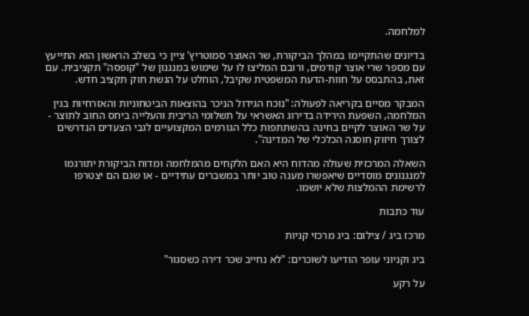למלחמה.

בדיונים שהתקיימו במהלך הביקורת, שר האוצר סמוטריץ' ציין כי בשלב הראשון הוא התייעץ עם מספר שרי אוצר קודמים, ורובם המליצו לו על שימוש במנגנון של "קופסה" תקציבית. עם זאת, בהתבסס על חוות-הדעת המשפטית שקיבל, הוחלט על הגשת חוק תקציב חדש.

המבקר מסיים בקריאה לפעולה: "נוכח הגידול הניכר בהוצאות הביטחוניות והאזרחיות בגין המלחמה, השפעת הירידה בדירוג האשראי על תשלומי הריבית והעלייה ביחס החוב לתוצר - על שר האוצר לקיים בחינה בהשתתפות כלל הגורמים המקצועיים לגבי הצעדים הנדרשים לצורך חיזוק חוסנה הכלכלי של המדינה".

השאלה המרכזית שעולה מהדוח היא האם הלקחים מהמלחמה ומדוח הביקורת יתורגמו למנגנונים מוסדיים שיאפשרו מענה טוב יותר במשברים עתידיים - או שגם הם יצטרפו לרשימת ההמלצות שלא יושמו.

עוד כתבות

מרכז ביג / צילום: ביג מרכזי קניות

ביג וקניוני עופר הודיעו לשוכרים: "לא נחייב שכר דירה כשסגור"

על רקע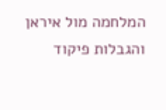המלחמה מול איראן והגבלות פיקוד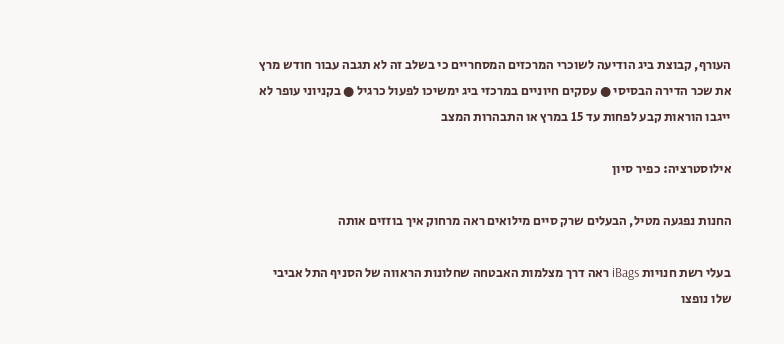העורף, קבוצת ביג הודיעה לשוכרי המרכזים המסחריים כי בשלב זה לא תגבה עבור חודש מרץ את שכר הדירה הבסיסי ● עסקים חיוניים במרכזי ביג ימשיכו לפעול כרגיל ● בקניוני עופר לא ייגבו הוראות קבע לפחות עד 15 במרץ או התבהרות המצב

אילוסטרציה: כפיר סיון

החנות נפגעה מטיל, הבעלים שרק סיים מילואים ראה מרחוק איך בוזזים אותה

בעלי רשת חנויות iBags ראה דרך מצלמות האבטחה שחלונות הראווה של הסניף התל אביבי שלו נופצו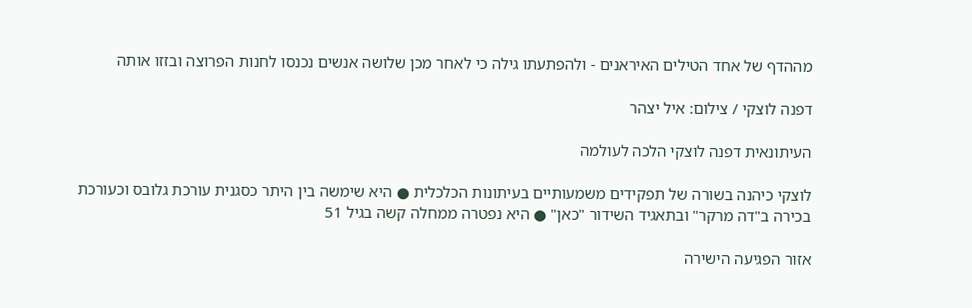מההדף של אחד הטילים האיראנים - ולהפתעתו גילה כי לאחר מכן שלושה אנשים נכנסו לחנות הפרוצה ובזזו אותה

דפנה לוצקי / צילום: איל יצהר

העיתונאית דפנה לוצקי הלכה לעולמה

לוצקי כיהנה בשורה של תפקידים משמעותיים בעיתונות הכלכלית ● היא שימשה בין היתר כסגנית עורכת גלובס וכעורכת בכירה ב"דה מרקר" ובתאגיד השידור "כאן" ● היא נפטרה ממחלה קשה בגיל 51

אזור הפגיעה הישירה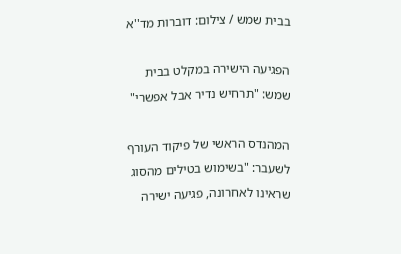בבית שמש / צילום: דוברות מד''א

הפגיעה הישירה במקלט בבית שמש: "תרחיש נדיר אבל אפשרי"

המהנדס הראשי של פיקוד העורף לשעבר: "בשימוש בטילים מהסוג שראינו לאחרונה, פגיעה ישירה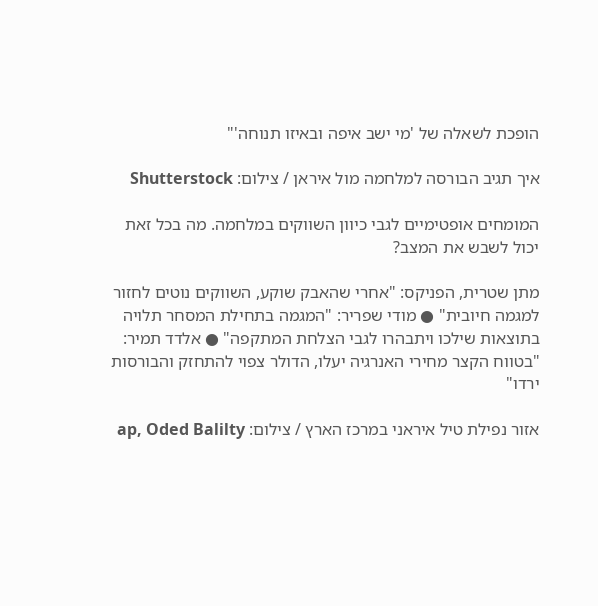הופכת לשאלה של 'מי ישב איפה ובאיזו תנוחה'"

איך תגיב הבורסה למלחמה מול איראן / צילום: Shutterstock

המומחים אופטימיים לגבי כיוון השווקים במלחמה. מה בכל זאת יכול לשבש את המצב?

מתן שטרית, הפניקס: "אחרי שהאבק שוקע, השווקים נוטים לחזור למגמה חיובית" ● מודי שפריר: "המגמה בתחילת המסחר תלויה בתוצאות שילכו ויתבהרו לגבי הצלחת המתקפה" ● אלדד תמיר: "בטווח הקצר מחירי האנרגיה יעלו, הדולר צפוי להתחזק והבורסות ירדו"

אזור נפילת טיל איראני במרכז הארץ / צילום: ap, Oded Balilty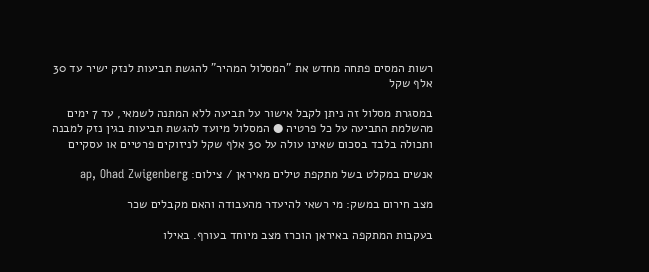רשות המסים פתחה מחדש את "המסלול המהיר" להגשת תביעות לנזק ישיר עד 30 אלף שקל

במסגרת מסלול זה ניתן לקבל אישור על תביעה ללא המתנה לשמאי, עד 7 ימים מהשלמת התביעה על כל פרטיה ● המסלול מיועד להגשת תביעות בגין נזק למבנה ותכולה בלבד בסכום שאינו עולה על 30 אלף שקל לניזוקים פרטיים או עסקיים

אנשים במקלט בשל מתקפת טילים מאיראן / צילום: ap, Ohad Zwigenberg

מצב חירום במשק: מי רשאי להיעדר מהעבודה והאם מקבלים שכר

בעקבות המתקפה באיראן הוכרז מצב מיוחד בעורף. באילו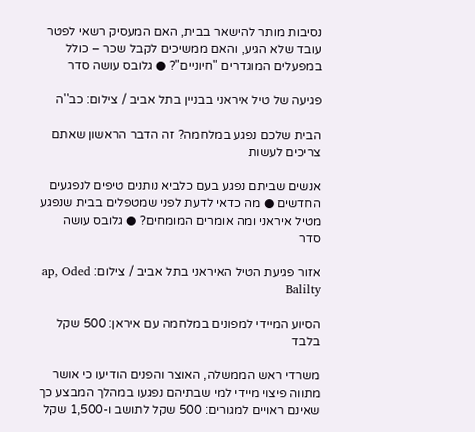נסיבות מותר להישאר בבית, האם המעסיק רשאי לפטר עובד שלא הגיע, והאם ממשיכים לקבל שכר – כולל במפעלים המוגדרים "חיוניים"? ● גלובס עושה סדר

פגיעה של טיל איראני בבניין בתל אביב / צילום: כב''ה

הבית שלכם נפגע במלחמה? זה הדבר הראשון שאתם צריכים לעשות

אנשים שביתם נפגע בעם כלביא נותנים טיפים לנפגעים החדשים ● מה כדאי לדעת לפני שמטפלים בבית שנפגע מטיל איראני ומה אומרים המומחים? ● גלובס עושה סדר

אזור פגיעת הטיל האיראני בתל אביב / צילום: ap, Oded Balilty

הסיוע המיידי למפונים במלחמה עם איראן: 500 שקל בלבד

משרדי ראש הממשלה, האוצר והפנים הודיעו כי אושר מתווה פיצוי מיידי למי שבתיהם נפגעו במהלך המבצע כך שאינם ראויים למגורים: 500 שקל לתושב ו-1,500 שקל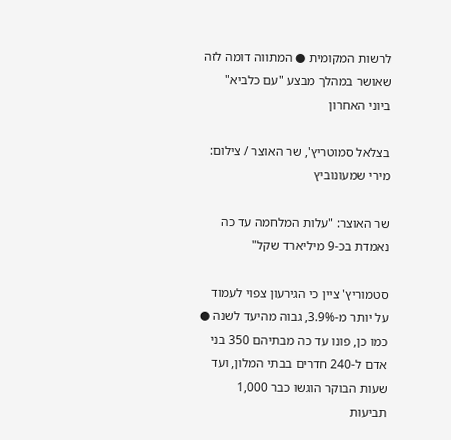לרשות המקומית ● המתווה דומה לזה שאושר במהלך מבצע "עם כלביא" ביוני האחרון

בצלאל סמוטריץ', שר האוצר / צילום: מירי שמעונוביץ

שר האוצר: "עלות המלחמה עד כה נאמדת בכ-9 מיליארד שקל"

סטמוריץ' ציין כי הגירעון צפוי לעמוד על יותר מ-3.9%, גבוה מהיעד לשנה ● כמו כן, פונו עד כה מבתיהם 350 בני אדם ל-240 חדרים בבתי המלון, ועד שעות הבוקר הוגשו כבר 1,000 תביעות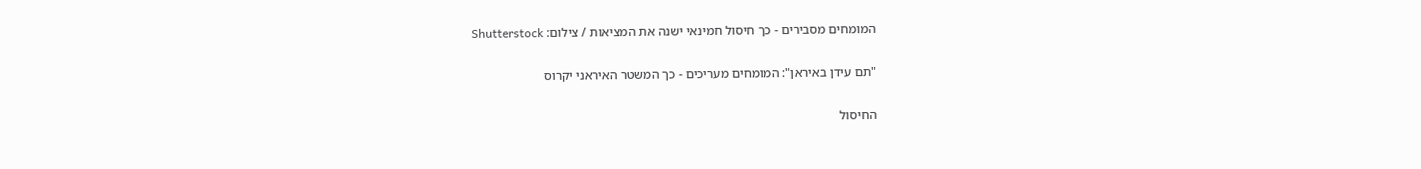המומחים מסבירים - כך חיסול חמינאי ישנה את המציאות / צילום: Shutterstock

"תם עידן באיראן": המומחים מעריכים - כך המשטר האיראני יקרוס

החיסול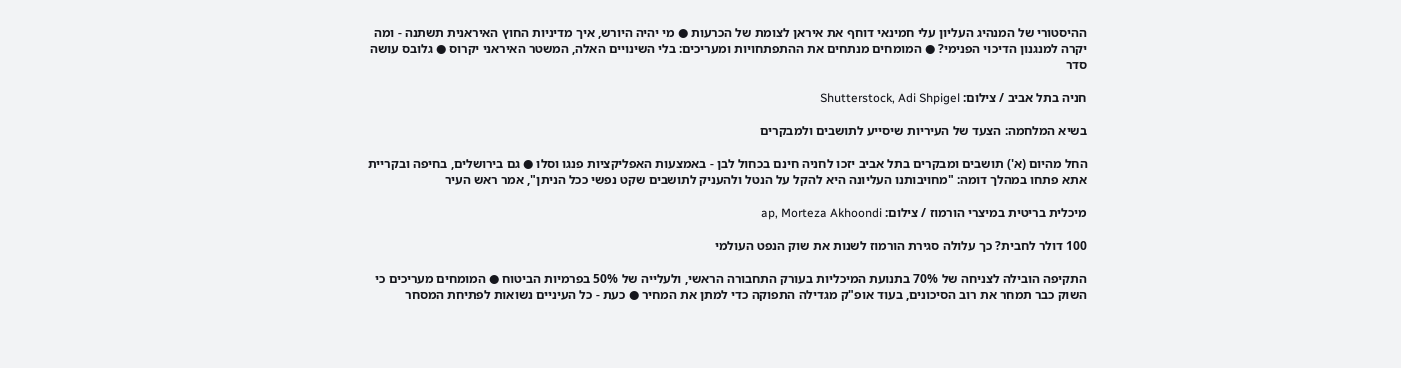ההיסטורי של המנהיג העליון עלי חמינאי דוחף את איראן לצומת של הכרעות ● מי יהיה היורש, איך מדיניות החוץ האיראנית תשתנה - ומה יקרה למנגנון הדיכוי הפנימי? ● המומחים מנתחים את ההתפתחויות ומעריכים: בלי השינויים האלה, המשטר האיראני יקרוס ● גלובס עושה סדר

חניה בתל אביב / צילום: Shutterstock, Adi Shpigel

בשיא המלחמה: הצעד של העיריות שיסייע לתושבים ולמבקרים

החל מהיום (א') תושבים ומבקרים בתל אביב יזכו לחניה חינם בכחול לבן - באמצעות האפליקציות פנגו וסלו ● גם בירושלים, בחיפה ובקריית אתא פתחו במהלך דומה: "מחויבותנו העליונה היא להקל על הנטל ולהעניק לתושבים שקט נפשי ככל הניתן", אמר ראש העיר

מיכלית בריטית במיצרי הורמוז / צילום: ap, Morteza Akhoondi

100 דולר לחבית? כך עלולה סגירת הורמוז לשנות את שוק הנפט העולמי

התקיפה הובילה לצניחה של 70% בתנועת המיכליות בעורק התחבורה הראשי, ולעלייה של 50% בפרמיות הביטוח ● המומחים מעריכים כי השוק כבר תמחר את רוב הסיכונים, בעוד אופ"ק מגדילה התפוקה כדי למתן את המחיר ● כעת - כל העיניים נשואות לפתיחת המסחר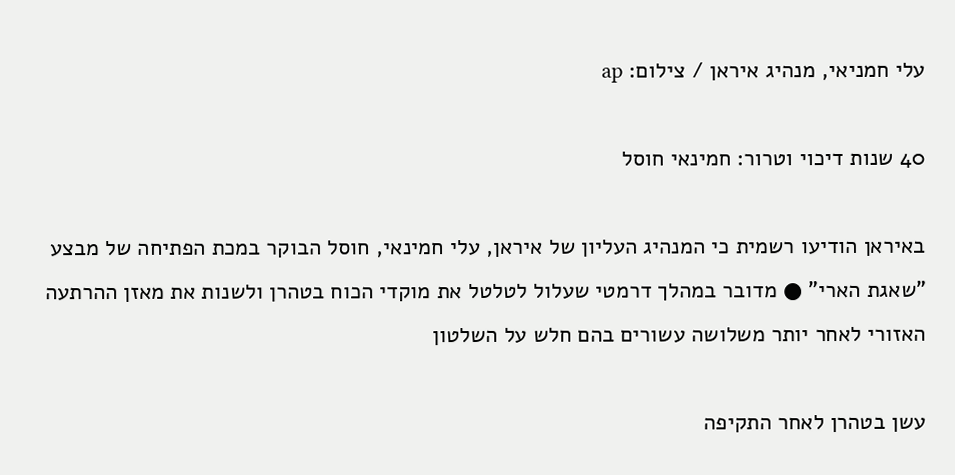עלי חמניאי, מנהיג איראן / צילום: ap

40 שנות דיכוי וטרור: חמינאי חוסל

באיראן הודיעו רשמית כי המנהיג העליון של איראן, עלי חמינאי, חוסל הבוקר במכת הפתיחה של מבצע "שאגת הארי" ● מדובר במהלך דרמטי שעלול לטלטל את מוקדי הכוח בטהרן ולשנות את מאזן ההרתעה האזורי לאחר יותר משלושה עשורים בהם חלש על השלטון

עשן בטהרן לאחר התקיפה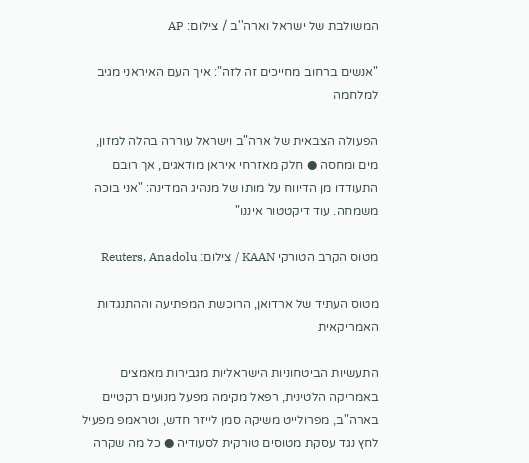המשולבת של ישראל וארה''ב / צילום: AP

"אנשים ברחוב מחייכים זה לזה": איך העם האיראני מגיב למלחמה

הפעולה הצבאית של ארה"ב וישראל עוררה בהלה למזון, מים ומחסה ● חלק מאזרחי איראן מודאגים, אך רובם התעודדו מן הדיווח על מותו של מנהיג המדינה: "אני בוכה משמחה. עוד דיקטטור איננו"

מטוס הקרב הטורקי KAAN / צילום: Reuters, Anadolu

מטוס העתיד של ארדואן, הרוכשת המפתיעה וההתנגדות האמריקאית

התעשיות הביטחוניות הישראליות מגבירות מאמצים באמריקה הלטינית, רפאל מקימה מפעל מנועים רקטיים בארה"ב, מפרולייט משיקה סמן לייזר חדש, וטראמפ מפעיל לחץ נגד עסקת מטוסים טורקית לסעודיה ● כל מה שקרה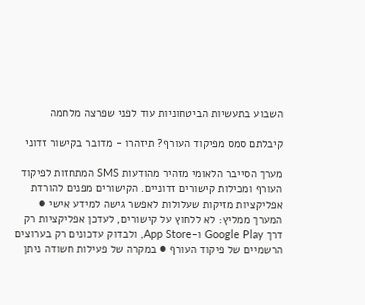השבוע בתעשיות הביטחוניות עוד לפני שפרצה מלחמה

קיבלתם סמס מפיקוד העורף? תיזהרו - מדובר בקישור זדוני

מערך הסייבר הלאומי מזהיר מהודעות SMS המתחזות לפיקוד העורף ומכילות קישורים זדוניים. הקישורים מפנים להורדת אפליקציות מזיקות שעלולות לאפשר גישה למידע אישי ● המערך ממליץ: לא ללחוץ על קישורים, לעדכן אפליקציות רק דרך Google Play ו-App Store, ולבדוק עדכונים רק בערוצים הרשמיים של פיקוד העורף ● במקרה של פעילות חשודה ניתן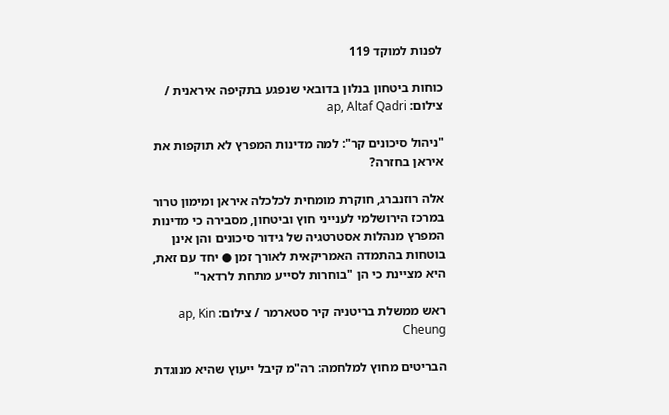לפנות למוקד 119

כוחות ביטחון בנלון בדובאי שנפגע בתקיפה איראנית / צילום: ap, Altaf Qadri

"ניהול סיכונים קר": למה מדינות המפרץ לא תוקפות את איראן בחזרה?

אלה רוזנברג, חוקרת מומחית לכלכלה איראן ומימון טרור במרכז הירושלמי לענייני חוץ וביטחון, מסבירה כי מדינות המפרץ מנהלות אסטרטגיה של גידור סיכונים והן אינן בוטחות בהתמדה האמריקאית לאורך זמן ● יחד עם זאת, היא מציינת כי הן "בוחרות לסייע מתחת לרדאר"

ראש ממשלת בריטניה קיר סטארמר / צילום: ap, Kin Cheung

הבריטים מחוץ למלחמה: רה"מ קיבל ייעוץ שהיא מנוגדת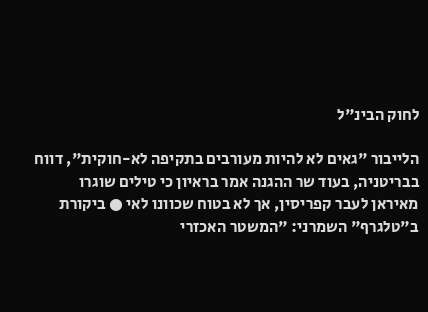לחוק הבינ"ל

הלייבור "גאים לא להיות מעורבים בתקיפה לא-חוקית", דווח בבריטניה, בעוד שר ההגנה אמר בראיון כי טילים שוגרו מאיראן לעבר קפריסין, אך לא בטוח שכוונו לאי ● ביקורת ב"טלגרף" השמרני: "המשטר האכזרי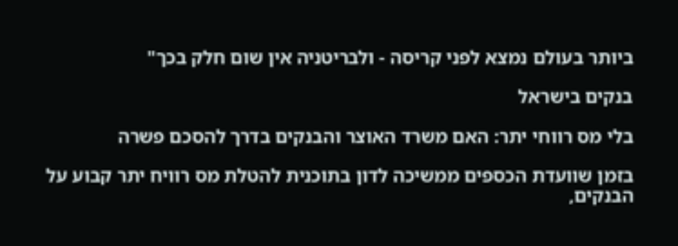ביותר בעולם נמצא לפני קריסה - ולבריטניה אין שום חלק בכך"

בנקים בישראל

בלי מס רווחי יתר: האם משרד האוצר והבנקים בדרך להסכם פשרה

בזמן שוועדת הכספים ממשיכה לדון בתוכנית להטלת מס רוויח יתר קבוע על הבנקים,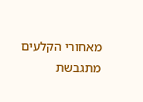מאחורי הקלעים מתגבשת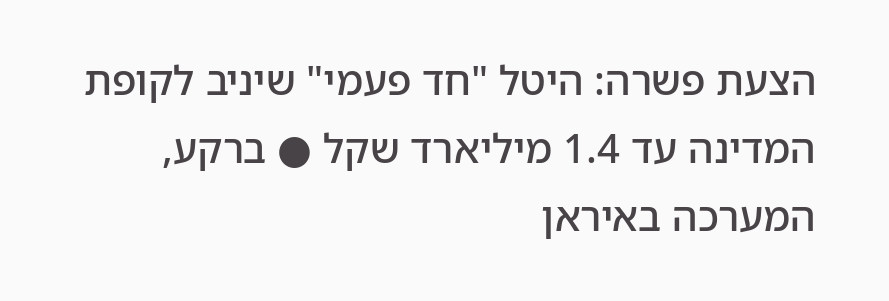הצעת פשרה: היטל "חד פעמי" שיניב לקופת המדינה עד 1.4 מיליארד שקל ● ברקע, המערכה באיראן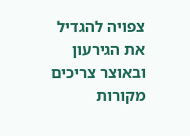צפויה להגדיל את הגירעון ובאוצר צריכים מקורות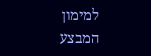למימון המבצע